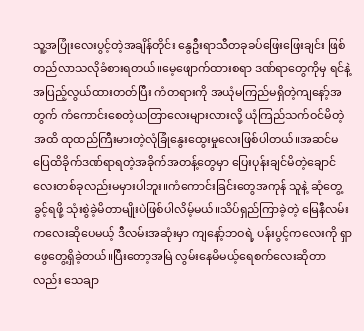သူ့အပြုံးလေးပွင့်တဲ့အချိန်တိုင်း နွေဦးရာသီတခုခပ်ဖြေးဖြေးချင်း ဖြစ်တည်လာသလိုခံစားရတယ်။မေ့ဖျောက်ထားစရာ ဒဏ်ရာတွေကိုမှ ရင်နဲ့အပြည့်လွယ်ထားတတ်ပြီး ကံတရားကို အယုံမကြည်မရှိတဲ့ကျနော့်အတွက် ကံကောင်းစေတဲ့ယတြာလေးများလားလို့ ယုံကြည်သက်ဝင်မိတဲ့အထိ ထုထည်ကြီးမားတဲ့လုံခြုံနွေးထွေးမှုလေးဖြစ်ပါတယ်။အဆင်မပြေထိခိုက်ဒဏ်ရာရတဲ့အခိုက်အတန့်တွေမှာ ပြေးပုန်းချင်မိတဲ့ချောင်လေးတစ်ခုလည်းမမှားပါဘူး။ကံကောင်းခြင်းတွေအကုန် သူနဲ့ ဆုံတွေ့ခွင့်ရဖို့ သုံးစွဲခဲ့မိတာမျိုးပဲဖြစ်ပါလိမ့်မယ်။သိပ်ရှည်ကြာခဲ့တဲ့ မြေနီလမ်းကလေးဆိုပေမယ့် ဒီလမ်းအဆုံးမှာ ကျနော့်ဘဝရဲ့ ပန်းပွင့်ကလေးကို ရှာဖွေတွေ့ရှိခဲ့တယ်။ပြီးတော့အမြဲ လွမ်းနေမိမယ့်ရေစက်လေးဆိုတာလည်း သေချာ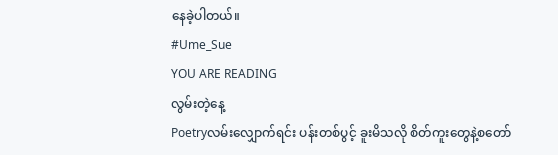နေခဲ့ပါတယ်။
#Ume_Sue
YOU ARE READING
လွမ်းတဲ့နေ့
Poetryလမ်းလျှောက်ရင်း ပန်းတစ်ပွင့် ခူးမိသလို စိတ်ကူးတွေနဲ့စတော်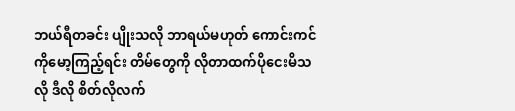ဘယ်ရီတခင်း ပျိုးသလို ဘာရယ်မဟုတ် ကောင်းကင်ကိုမော့ကြည့်ရင်း တိမ်တွေကို လိုတာထက်ပိုငေးမိသလို ဒီလို စိတ်လိုလက်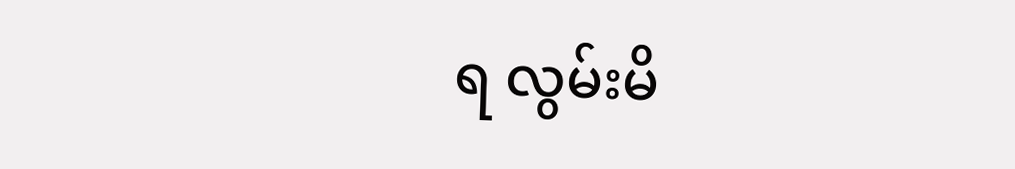ရ လွမ်းမိ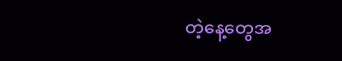တဲ့နေ့တွေအ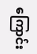ကြောင်း